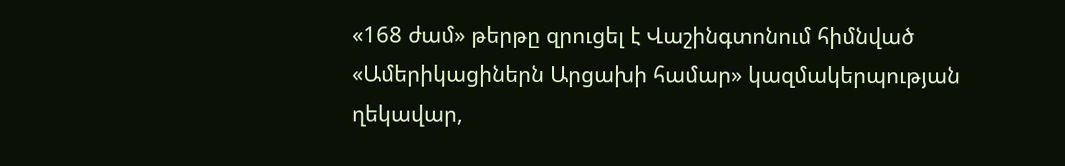«168 ժամ» թերթը զրուցել է Վաշինգտոնում հիմնված «Ամերիկացիներն Արցախի համար» կազմակերպության ղեկավար,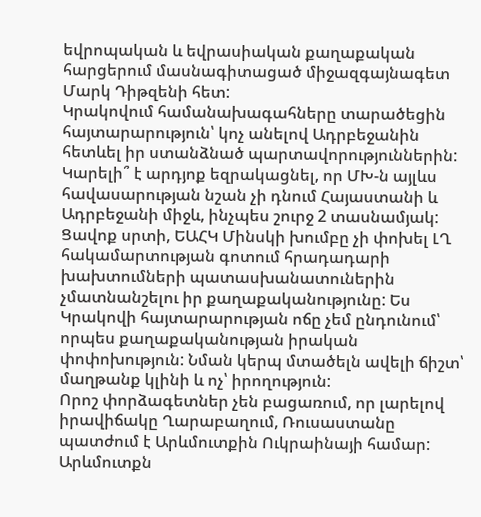եվրոպական և եվրասիական քաղաքական հարցերում մասնագիտացած միջազգայնագետ Մարկ Դիթզենի հետ:
Կրակովում համանախագահները տարածեցին հայտարարություն՝ կոչ անելով Ադրբեջանին հետևել իր ստանձնած պարտավորություններին: Կարելի՞ է արդյոք եզրակացնել, որ ՄԽ-ն այլևս հավասարության նշան չի դնում Հայաստանի և Ադրբեջանի միջև, ինչպես շուրջ 2 տասնամյակ:
Ցավոք սրտի, ԵԱՀԿ Մինսկի խումբը չի փոխել ԼՂ հակամարտության գոտում հրադադարի խախտումների պատասխանատուներին չմատնանշելու իր քաղաքականությունը: Ես Կրակովի հայտարարության ոճը չեմ ընդունում՝ որպես քաղաքականության իրական փոփոխություն: Նման կերպ մտածելն ավելի ճիշտ՝ մաղթանք կլինի և ոչ՝ իրողություն:
Որոշ փորձագետներ չեն բացառում, որ լարելով իրավիճակը Ղարաբաղում, Ռուսաստանը պատժում է Արևմուտքին Ուկրաինայի համար: Արևմուտքն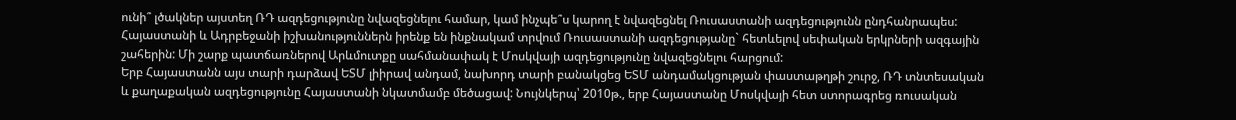ունի՞ լծակներ այստեղ ՌԴ ազդեցությունը նվազեցնելու համար, կամ ինչպե՞ս կարող է նվազեցնել Ռուսաստանի ազդեցությունն ընդհանրապես:
Հայաստանի և Ադրբեջանի իշխանություններն իրենք են ինքնակամ տրվում Ռուսաստանի ազդեցությանը` հետևելով սեփական երկրների ազգային շահերին: Մի շարք պատճառներով Արևմուտքը սահմանափակ է Մոսկվայի ազդեցությունը նվազեցնելու հարցում:
Երբ Հայաստանն այս տարի դարձավ ԵՏՄ լիիրավ անդամ, նախորդ տարի բանակցեց ԵՏՄ անդամակցության փաստաթղթի շուրջ, ՌԴ տնտեսական և քաղաքական ազդեցությունը Հայաստանի նկատմամբ մեծացավ: Նույնկերպ՝ 2010թ., երբ Հայաստանը Մոսկվայի հետ ստորագրեց ռուսական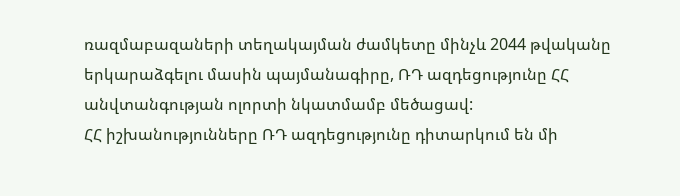ռազմաբազաների տեղակայման ժամկետը մինչև 2044 թվականը երկարաձգելու մասին պայմանագիրը, ՌԴ ազդեցությունը ՀՀ անվտանգության ոլորտի նկատմամբ մեծացավ:
ՀՀ իշխանությունները ՌԴ ազդեցությունը դիտարկում են մի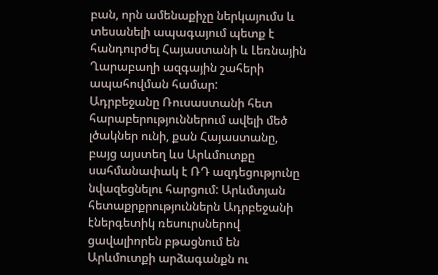բան, որն ամենաքիչը ներկայումս և տեսանելի ապագայում պետք է հանդուրժել Հայաստանի և Լեռնային Ղարաբաղի ազգային շահերի ապահովման համար:
Ադրբեջանը Ռուսաստանի հետ հարաբերություններում ավելի մեծ լծակներ ունի, քան Հայաստանը, բայց այստեղ ևս Արևմուտքը սահմանափակ է ՌԴ ազդեցությունը նվազեցնելու հարցում: Արևմտյան հետաքրքրություններն Ադրբեջանի էներգետիկ ռեսուրսներով ցավալիորեն բթացնում են Արևմուտքի արձագանքն ու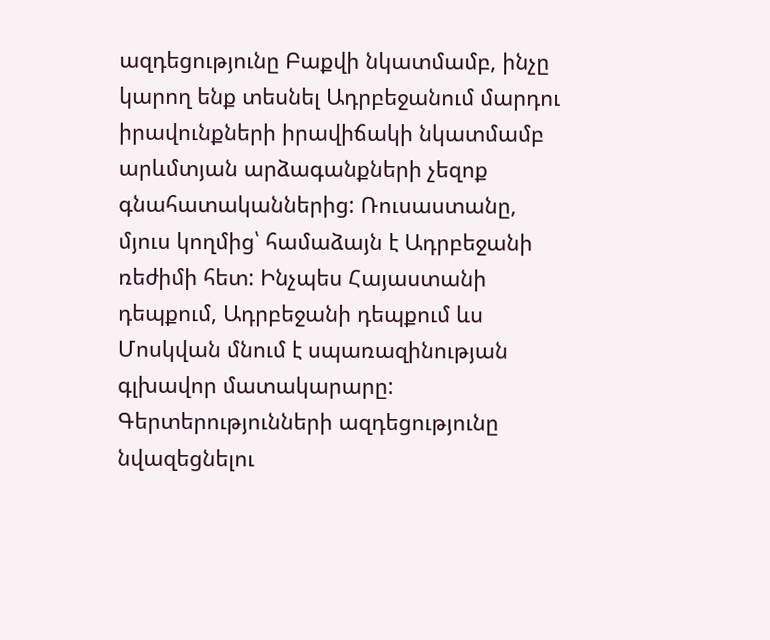ազդեցությունը Բաքվի նկատմամբ, ինչը կարող ենք տեսնել Ադրբեջանում մարդու իրավունքների իրավիճակի նկատմամբ արևմտյան արձագանքների չեզոք գնահատականներից: Ռուսաստանը, մյուս կողմից՝ համաձայն է Ադրբեջանի ռեժիմի հետ: Ինչպես Հայաստանի դեպքում, Ադրբեջանի դեպքում ևս Մոսկվան մնում է սպառազինության գլխավոր մատակարարը:
Գերտերությունների ազդեցությունը նվազեցնելու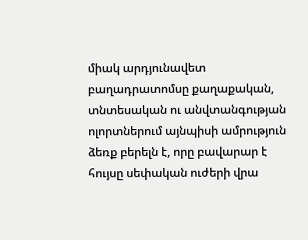միակ արդյունավետ բաղադրատոմսը քաղաքական, տնտեսական ու անվտանգության ոլորտներում այնպիսի ամրություն ձեռք բերելն է, որը բավարար է հույսը սեփական ուժերի վրա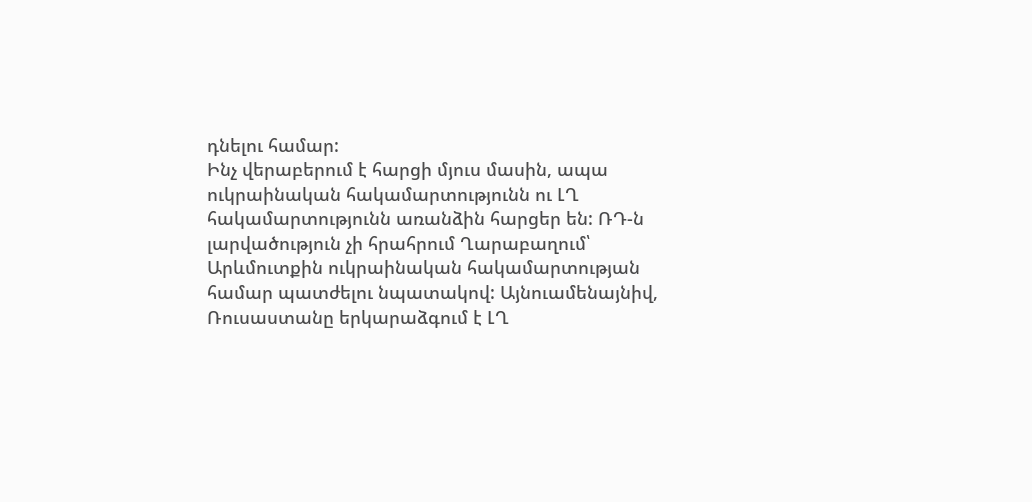դնելու համար:
Ինչ վերաբերում է հարցի մյուս մասին, ապա ուկրաինական հակամարտությունն ու ԼՂ հակամարտությունն առանձին հարցեր են: ՌԴ-ն լարվածություն չի հրահրում Ղարաբաղում՝ Արևմուտքին ուկրաինական հակամարտության համար պատժելու նպատակով: Այնուամենայնիվ, Ռուսաստանը երկարաձգում է ԼՂ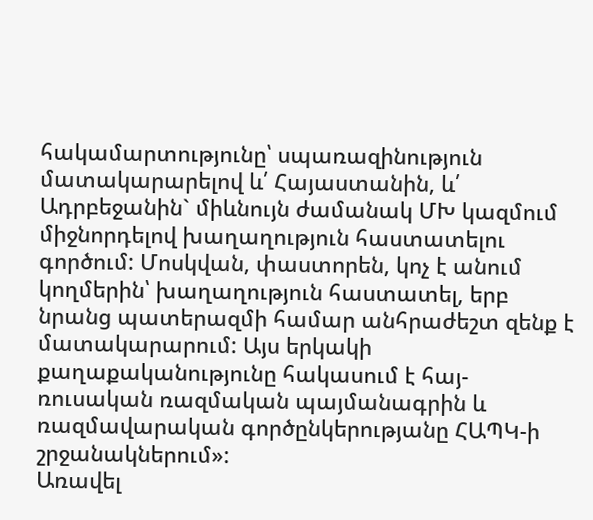հակամարտությունը՝ սպառազինություն մատակարարելով և՛ Հայաստանին, և՛ Ադրբեջանին` միևնույն ժամանակ ՄԽ կազմում միջնորդելով խաղաղություն հաստատելու գործում: Մոսկվան, փաստորեն, կոչ է անում կողմերին՝ խաղաղություն հաստատել, երբ նրանց պատերազմի համար անհրաժեշտ զենք է մատակարարում: Այս երկակի քաղաքականությունը հակասում է հայ-ռուսական ռազմական պայմանագրին և ռազմավարական գործընկերությանը ՀԱՊԿ-ի շրջանակներում»:
Առավել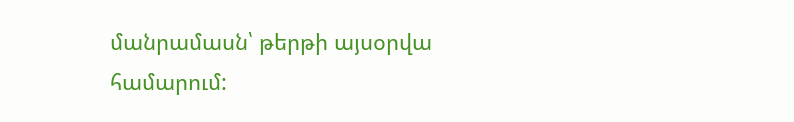մանրամասն՝ թերթի այսօրվա համարում: